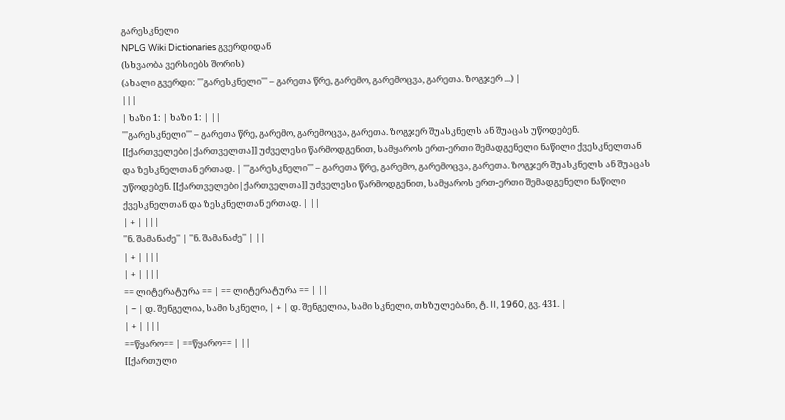გარესკნელი
NPLG Wiki Dictionaries გვერდიდან
(სხვაობა ვერსიებს შორის)
(ახალი გვერდი: '''გარესკნელი''' – გარეთა წრე, გარემო, გარემოცვა, გარეთა. ზოგჯერ ...) |
|||
| ხაზი 1: | ხაზი 1: | ||
'''გარესკნელი''' – გარეთა წრე, გარემო, გარემოცვა, გარეთა. ზოგჯერ შუასკნელს ან შუაცას უწოდებენ. [[ქართველები|ქართველთა]] უძველესი წარმოდგენით, სამყაროს ერთ-ერთი შემადგენელი ნაწილი ქვესკნელთან და ზესკნელთან ერთად. | '''გარესკნელი''' – გარეთა წრე, გარემო, გარემოცვა, გარეთა. ზოგჯერ შუასკნელს ან შუაცას უწოდებენ. [[ქართველები|ქართველთა]] უძველესი წარმოდგენით, სამყაროს ერთ-ერთი შემადგენელი ნაწილი ქვესკნელთან და ზესკნელთან ერთად. | ||
| + | |||
''ნ. შამანაძე'' | ''ნ. შამანაძე'' | ||
| + | |||
| + | |||
== ლიტერატურა == | == ლიტერატურა == | ||
| − | დ. შენგელია, სამი სკნელი, | + | დ. შენგელია, სამი სკნელი, თხზულებანი, ტ. II, 1960, გვ. 431. |
| + | |||
==წყარო== | ==წყარო== | ||
[[ქართული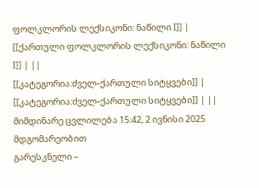ფოლკლორის ლექსიკონი: ნაწილი I]] | [[ქართული ფოლკლორის ლექსიკონი: ნაწილი I]] | ||
[[კატეგორია:ძველ-ქართული სიტყვები]] | [[კატეგორია:ძველ-ქართული სიტყვები]] | ||
მიმდინარე ცვლილება 15:42, 2 ივნისი 2025 მდგომარეობით
გარესკნელი –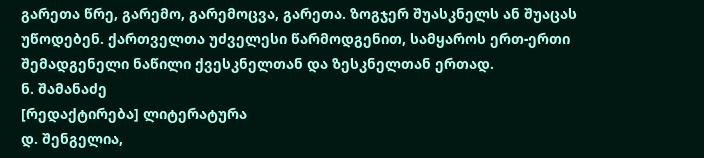გარეთა წრე, გარემო, გარემოცვა, გარეთა. ზოგჯერ შუასკნელს ან შუაცას უწოდებენ. ქართველთა უძველესი წარმოდგენით, სამყაროს ერთ-ერთი შემადგენელი ნაწილი ქვესკნელთან და ზესკნელთან ერთად.
ნ. შამანაძე
[რედაქტირება] ლიტერატურა
დ. შენგელია,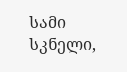სამი სკნელი,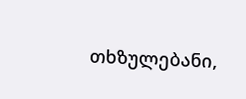თხზულებანი,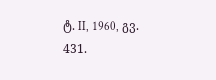ტ. II, 1960, გვ. 431.